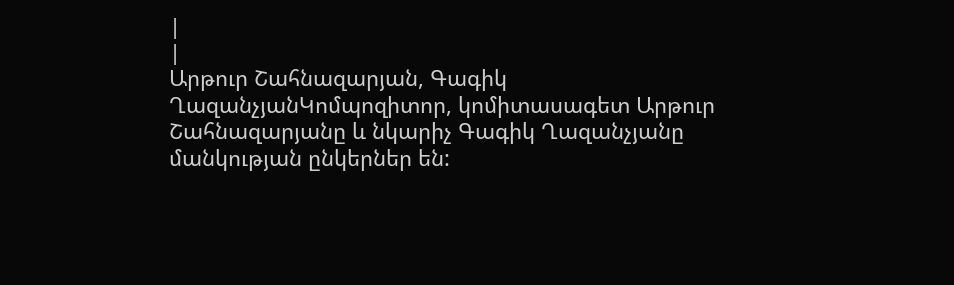|
|
Արթուր Շահնազարյան, Գագիկ ՂազանչյանԿոմպոզիտոր, կոմիտասագետ Արթուր Շահնազարյանը և նկարիչ Գագիկ Ղազանչյանը մանկության ընկերներ են: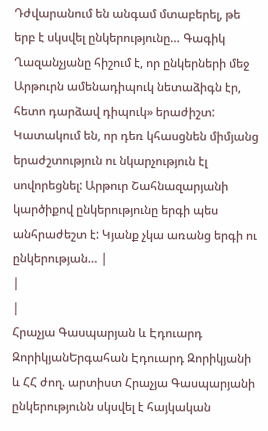Դժվարանում են անգամ մտաբերել, թե երբ է սկսվել ընկերությունը… Գագիկ Ղազանչյանը հիշում է, որ ընկերների մեջ Արթուրն ամենադիպուկ նետաձիգն էր, հետո դարձավ դիպուկ» երաժիշտ: Կատակում են, որ դեռ կհասցնեն միմյանց երաժշտություն ու նկարչություն էլ սովորեցնել: Արթուր Շահնազարյանի կարծիքով ընկերությունը երգի պես անհրաժեշտ է: Կյանք չկա առանց երգի ու ընկերության… |
|
|
Հրաչյա Գասպարյան և Էդուարդ ԶորիկյանԵրգահան Էդուարդ Զորիկյանի և ՀՀ ժող. արտիստ Հրաչյա Գասպարյանի ընկերությունն սկսվել է հայկական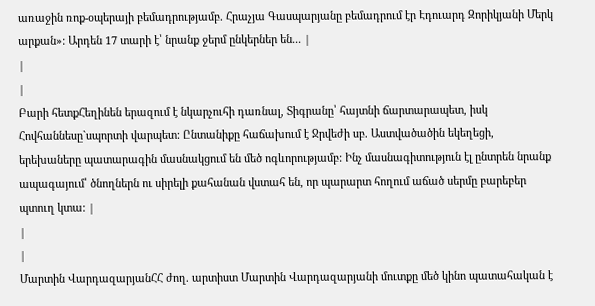առաջին ռոք-օպերայի բեմադրությամբ. Հրաչյա Գասպարյանը բեմադրում էր Էդուարդ Զորիկյանի Մերկ արքան»: Արդեն 17 տարի է՝ նրանք ջերմ ընկերներ են... |
|
|
Բարի հետքՀեղինեն երազում է նկարչուհի դառնալ, Տիգրանը՝ հայտնի ճարտարապետ, իսկ Հովհաննեսը`սպորտի վարպետ: Ընտանիքը հաճախում է Ջրվեժի սբ. Աստվածածին եկեղեցի, երեխաները պատարագին մասնակցում են մեծ ոգևորությամբ: Ինչ մասնագիտություն էլ ընտրեն նրանք ապագայում՝ ծնողներն ու սիրելի քահանան վստահ են, որ պարարտ հողում աճած սերմը բարեբեր պտուղ կտա: |
|
|
Մարտին ՎարդազարյանՀՀ ժող. արտիստ Մարտին Վարդազարյանի մուտքը մեծ կինո պատահական է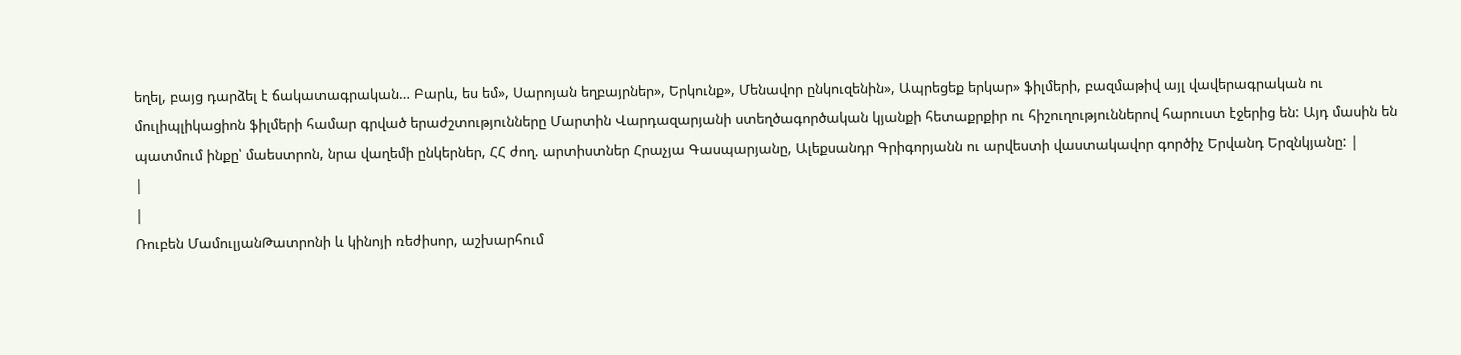եղել, բայց դարձել է ճակատագրական… Բարև, ես եմ», Սարոյան եղբայրներ», Երկունք», Մենավոր ընկուզենին», Ապրեցեք երկար» ֆիլմերի, բազմաթիվ այլ վավերագրական ու մուլիպլիկացիոն ֆիլմերի համար գրված երաժշտությունները Մարտին Վարդազարյանի ստեղծագործական կյանքի հետաքրքիր ու հիշուղություններով հարուստ էջերից են: Այդ մասին են պատմում ինքը՝ մաեստրոն, նրա վաղեմի ընկերներ, ՀՀ ժող. արտիստներ Հրաչյա Գասպարյանը, Ալեքսանդր Գրիգորյանն ու արվեստի վաստակավոր գործիչ Երվանդ Երզնկյանը: |
|
|
Ռուբեն ՄամուլյանԹատրոնի և կինոյի ռեժիսոր, աշխարհում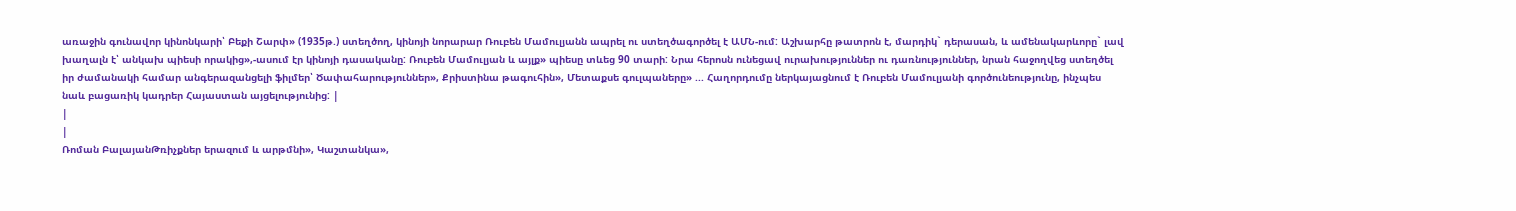առաջին գունավոր կինոնկարի՝ Բեքի Շարփ» (1935թ.) ստեղծող, կինոյի նորարար Ռուբեն Մամուլյանն ապրել ու ստեղծագործել է ԱՄՆ-ում: Աշխարհը թատրոն է, մարդիկ` դերասան, և ամենակարևորը` լավ խաղալն է՝ անկախ պիեսի որակից»,-ասում էր կինոյի դասականը: Ռուբեն Մամուլյան և այլք» պիեսը տևեց 90 տարի: Նրա հերոսն ունեցավ ուրախություններ ու դառնություններ, նրան հաջողվեց ստեղծել իր ժամանակի համար անգերազանցելի ֆիլմեր՝ Ծափահարություններ», Քրիստինա թագուհին», Մետաքսե գուլպաները» ... Հաղորդումը ներկայացնում է Ռուբեն Մամուլյանի գործունեությունը, ինչպես նաև բացառիկ կադրեր Հայաստան այցելությունից: |
|
|
Ռոման ԲալայանԹռիչքներ երազում և արթմնի», Կաշտանկա»,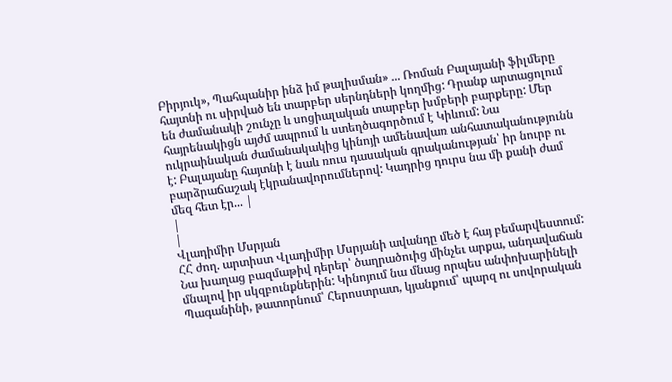Բիրյուկ», Պահպանիր ինձ իմ թալիսման» ... Ռոման Բալայանի ֆիլմերը հայտնի ու սիրված են տարբեր սերնդների կողմից: Դրանք արտացոլում են ժամանակի շունչը և սոցիալական տարբեր խմբերի բարքերը: Մեր հայրենակիցն այժմ ապրում և ստեղծագործում է Կիևում: Նա ուկրաինական ժամանակակից կինոյի ամենավառ անհատականությունն է: Բալայանը հայտնի է նաև ռուս դասական գրականության՝ իր նուրբ ու բարձրաճաշակ էկրանավորումներով: Կադրից դուրս նա մի քանի ժամ մեզ հետ էր... |
|
|
Վլադիմիր Մսրյան
ՀՀ ժող. արտիստ Վլադիմիր Մսրյանի ավանդը մեծ է հայ բեմարվեստում: Նա խաղաց բազմաթիվ դերեր՝ ծաղրածուից մինչեւ արքա, անդավաճան մնալով իր սկզբունքներին: Կինոյում նա մնաց որպես անփոխարինելի Պագանինի, թատորնում՝ Հերոստրատ, կյանքում՝ պարզ ու սովորական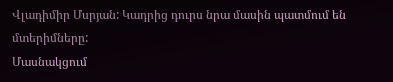Վլադիմիր Մսրյան: Կադրից դուրս նրա մասին պատմում են մտերիմները:
Մասնակցում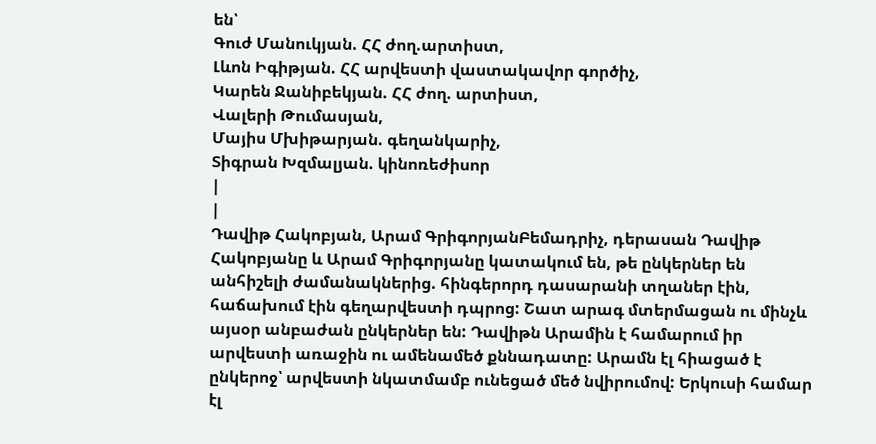են՝
Գուժ Մանուկյան. ՀՀ ժող.արտիստ,
Լևոն Իգիթյան. ՀՀ արվեստի վաստակավոր գործիչ,
Կարեն Ջանիբեկյան. ՀՀ ժող. արտիստ,
Վալերի Թումասյան,
Մայիս Մխիթարյան. գեղանկարիչ,
Տիգրան Խզմալյան. կինոռեժիսոր
|
|
Դավիթ Հակոբյան, Արամ ԳրիգորյանԲեմադրիչ, դերասան Դավիթ Հակոբյանը և Արամ Գրիգորյանը կատակում են, թե ընկերներ են անհիշելի ժամանակներից. հինգերորդ դասարանի տղաներ էին, հաճախում էին գեղարվեստի դպրոց: Շատ արագ մտերմացան ու մինչև այսօր անբաժան ընկերներ են: Դավիթն Արամին է համարում իր արվեստի առաջին ու ամենամեծ քննադատը: Արամն էլ հիացած է ընկերոջ՝ արվեստի նկատմամբ ունեցած մեծ նվիրումով: Երկուսի համար էլ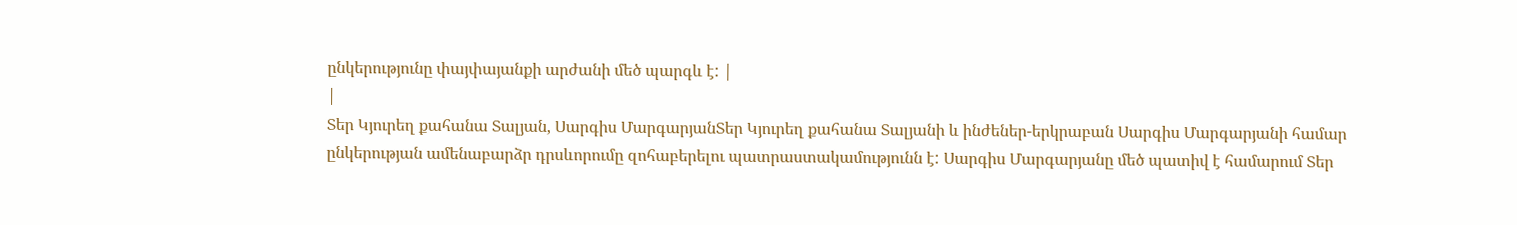ընկերությունը փայփայանքի արժանի մեծ պարգև է: |
|
Տեր Կյուրեղ քահանա Տալյան, Սարգիս ՄարգարյանՏեր Կյուրեղ քահանա Տալյանի և ինժեներ-երկրաբան Սարգիս Մարգարյանի համար ընկերության ամենաբարձր դրսևորումը զոհաբերելու պատրաստակամությունն է: Սարգիս Մարգարյանը մեծ պատիվ է համարում Տեր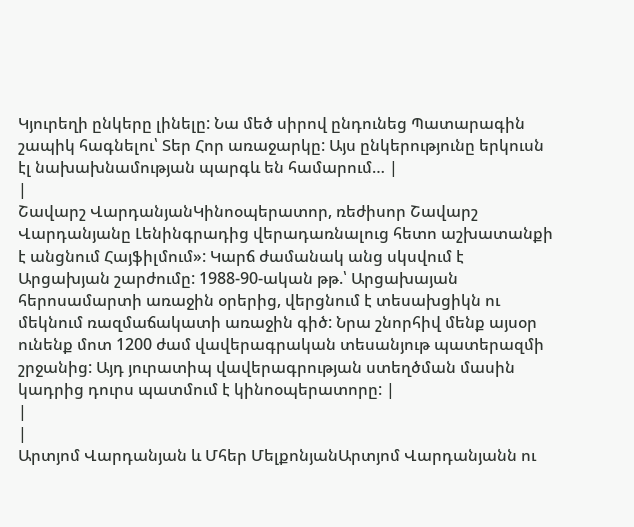Կյուրեղի ընկերը լինելը: Նա մեծ սիրով ընդունեց Պատարագին շապիկ հագնելու՝ Տեր Հոր առաջարկը: Այս ընկերությունը երկուսն էլ նախախնամության պարգև են համարում… |
|
Շավարշ ՎարդանյանԿինոօպերատոր, ռեժիսոր Շավարշ Վարդանյանը Լենինգրադից վերադառնալուց հետո աշխատանքի է անցնում Հայֆիլմում»: Կարճ ժամանակ անց սկսվում է Արցախյան շարժումը: 1988-90-ական թթ.՝ Արցախայան հերոսամարտի առաջին օրերից, վերցնում է տեսախցիկն ու մեկնում ռազմաճակատի առաջին գիծ: Նրա շնորհիվ մենք այսօր ունենք մոտ 1200 ժամ վավերագրական տեսանյութ պատերազմի շրջանից: Այդ յուրատիպ վավերագրության ստեղծման մասին կադրից դուրս պատմում է կինոօպերատորը: |
|
|
Արտյոմ Վարդանյան և Մհեր ՄելքոնյանԱրտյոմ Վարդանյանն ու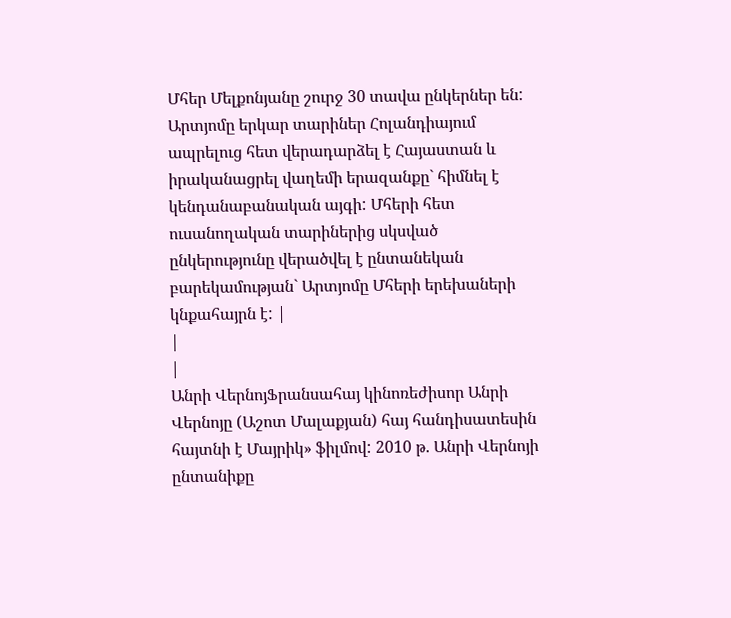Մհեր Մելքոնյանը շուրջ 30 տավա ընկերներ են: Արտյոմը երկար տարիներ Հոլանդիայում ապրելուց հետ վերադարձել է Հայաստան և իրականացրել վաղեմի երազանքը` հիմնել է կենդանաբանական այգի: Մհերի հետ ուսանողական տարիներից սկսված ընկերությունը վերածվել է ընտանեկան բարեկամության` Արտյոմը Մհերի երեխաների կնքահայրն է: |
|
|
Անրի ՎերնոյՖրանսահայ կինոռեժիսոր Անրի Վերնոյը (Աշոտ Մալաքյան) հայ հանդիսատեսին հայտնի է Մայրիկ» ֆիլմով: 2010 թ. Անրի Վերնոյի ընտանիքը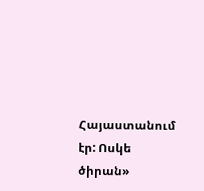Հայաստանում էր: Ոսկե ծիրան»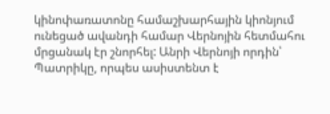կինոփառատոնը համաշխարհային կիոնյում ունեցած ավանդի համար Վերնոյին հետմահու մրցանակ էր շնորհել: Անրի Վերնոյի որդին՝ Պատրիկը, որպես ասիստենտ է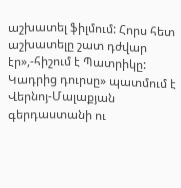աշխատել ֆիլմում: Հորս հետ աշխատելը շատ դժվար էր»,-հիշում է Պատրիկը: Կադրից դուրսը» պատմում է Վերնոյ-Մալաքյան գերդաստանի ու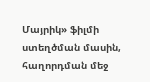Մայրիկ» ֆիլմի ստեղծման մասին, հաղորդման մեջ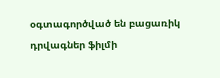օգտագործված են բացառիկ դրվագներ ֆիլմի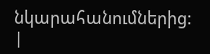նկարահանումներից:
|